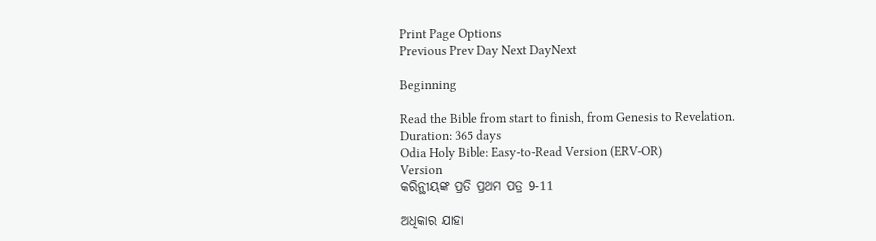Print Page Options
Previous Prev Day Next DayNext

Beginning

Read the Bible from start to finish, from Genesis to Revelation.
Duration: 365 days
Odia Holy Bible: Easy-to-Read Version (ERV-OR)
Version
କରିନ୍ଥୀୟଙ୍କ ପ୍ରତି ପ୍ରଥମ ପତ୍ର 9-11

ଅଧିକାର ଯାହା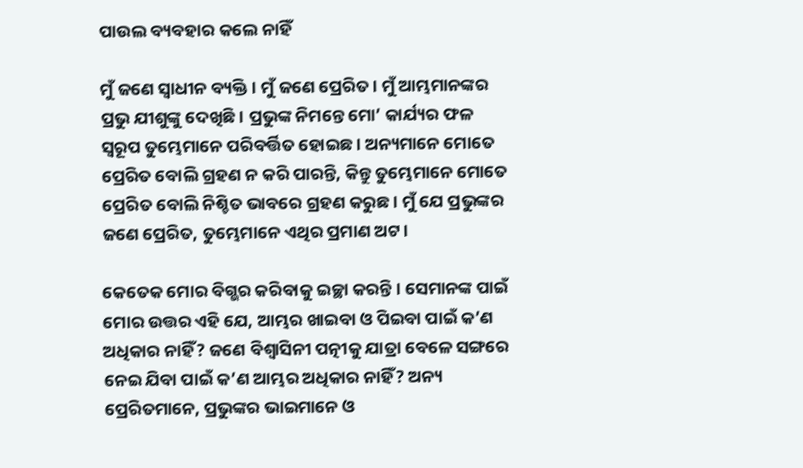ପାଉଲ ବ୍ୟବହାର କଲେ ନାହିଁ

ମୁଁ ଜଣେ ସ୍ୱାଧୀନ ବ୍ୟକ୍ତି। ମୁଁ ଜଣେ ପ୍ରେରିତ। ମୁଁ ଆମ୍ଭମାନଙ୍କର ପ୍ରଭୁ ଯୀଶୁଙ୍କୁ ଦେଖିଛି। ପ୍ରଭୁଙ୍କ ନିମନ୍ତେ ମୋ’ କାର୍ଯ୍ୟର ଫଳ ସ୍ୱରୂପ ତୁମ୍ଭେମାନେ ପରିବର୍ତ୍ତିତ ହୋଇଛ। ଅନ୍ୟମାନେ ମୋତେ ପ୍ରେରିତ ବୋଲି ଗ୍ରହଣ ନ କରି ପାରନ୍ତି, କିନ୍ତୁ ତୁମ୍ଭେମାନେ ମୋତେ ପ୍ରେରିତ ବୋଲି ନିଶ୍ଚିତ ଭାବରେ ଗ୍ରହଣ କରୁଛ। ମୁଁ ଯେ ପ୍ରଭୁଙ୍କର ଜଣେ ପ୍ରେରିତ, ତୁମ୍ଭେମାନେ ଏଥିର ପ୍ରମାଣ ଅଟ।

କେତେକ ମୋର ବିଗ୍ଭର କରିବାକୁ ଇଚ୍ଛା କରନ୍ତି। ସେମାନଙ୍କ ପାଇଁ ମୋର ଉତ୍ତର ଏହି ଯେ, ଆମ୍ଭର ଖାଇବା ଓ ପିଇବା ପାଇଁ କ’ଣ ଅଧିକାର ନାହିଁ? ଜଣେ ବିଶ୍ୱାସିନୀ ପତ୍ନୀକୁ ଯାତ୍ରା ବେଳେ ସଙ୍ଗରେ ନେଇ ଯିବା ପାଇଁ କ’ଣ ଆମ୍ଭର ଅଧିକାର ନାହିଁ? ଅନ୍ୟ ପ୍ରେରିତମାନେ, ପ୍ରଭୁଙ୍କର ଭାଇମାନେ ଓ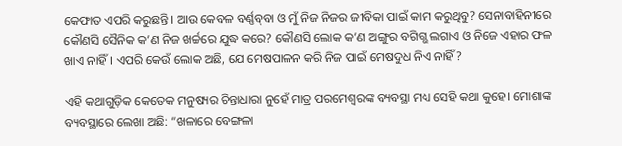କେଫାତ ଏପରି କରୁଛନ୍ତି। ଆଉ କେବଳ ବର୍ଣ୍ଣ‌ବ୍‌‌‌‌ବା ଓ ମୁଁ ନିଜ ନିଜର ଜୀବିକା ପାଇଁ କାମ କରୁଥିବୁ? ସେନାବାହିନୀରେ କୌଣସି ସୈନିକ କ’ଣ ନିଜ ଖର୍ଚ୍ଚରେ ଯୁଦ୍ଧ କରେ? କୌଣସି ଲୋକ କ’ଣ ଅଙ୍ଗୁର ବଗିଗ୍ଭ ଲଗାଏ ଓ ନିଜେ ଏହାର ଫଳ ଖାଏ ନାହିଁ। ଏପରି କେଉଁ ଲୋକ ଅଛି, ଯେ ମେଷପାଳନ କରି ନିଜ ପାଇଁ ମେଷଦୁଧ ନିଏ ନାହିଁ?

ଏହି କଥାଗୁଡ଼ିକ କେତେକ ମନୁଷ୍ୟର ଚିନ୍ତାଧାରା ନୁହେଁ ମାତ୍ର ପରମେଶ୍ୱରଙ୍କ ବ୍ୟବସ୍ଥା ମଧ୍ୟ ସେହି କଥା କୁହେ। ମୋଶାଙ୍କ ବ୍ୟବସ୍ଥାରେ ଲେଖା ଅଛି: “ଖଳାରେ ବେଙ୍ଗଳା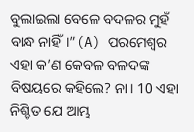ବୁଲାଇଲା ବେଳେ ବଦଳର ମୁହଁ ବାନ୍ଧ ନାହିଁ।”(A) ପରମେଶ୍ୱର ଏହା କ’ଣ କେବଳ ବଳଦଙ୍କ ବିଷୟରେ କହିଲେ? ନା। 10 ଏହା ନିଶ୍ଚିତ ଯେ ଆମ୍ଭ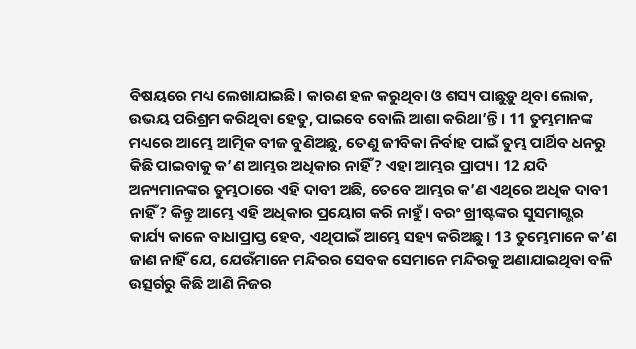ବିଷୟରେ ମଧ୍ୟ ଲେଖାଯାଇଛି। କାରଣ ହଳ କରୁଥିବା ଓ ଶସ୍ୟ ପାଛୁଡ଼ୁ ଥିବା ଲୋକ, ଉଭୟ ପରିଶ୍ରମ କରିଥିବା ହେତୁ, ପାଇବେ ବୋଲି ଆଶା କରିଥା’ନ୍ତି। 11 ତୁମ୍ଭମାନଙ୍କ ମଧ୍ୟରେ ଆମ୍ଭେ ଆତ୍ମିକ ବୀଜ ବୁଣିଅଛୁ, ତେଣୁ ଜୀବିକା ନିର୍ବାହ ପାଇଁ ତୁମ୍ଭ ପାର୍ଥିବ ଧନରୁ କିଛି ପାଇବାକୁ କ’ଣ ଆମ୍ଭର ଅଧିକାର ନାହିଁ? ଏହା ଆମ୍ଭର ପ୍ରାପ୍ୟ। 12 ଯଦି ଅନ୍ୟମାନଙ୍କର ତୁମ୍ଭଠାରେ ଏହି ଦାବୀ ଅଛି, ତେବେ ଆମ୍ଭର କ’ଣ ଏଥିରେ ଅଧିକ ଦାବୀ ନାହିଁ? କିନ୍ତୁ ଆମ୍ଭେ ଏହି ଅଧିକାର ପ୍ରୟୋଗ କରି ନାହୁଁ। ବରଂ ଖ୍ରୀଷ୍ଟଙ୍କର ସୁସମାଗ୍ଭର କାର୍ଯ୍ୟ କାଳେ ବାଧାପ୍ରାପ୍ତ ହେବ, ଏଥିପାଇଁ ଆମ୍ଭେ ସହ୍ୟ କରିଅଛୁ। 13 ତୁମ୍ଭେମାନେ କ’ଣ ଜାଣ ନାହିଁ ଯେ, ଯେଉଁମାନେ ମନ୍ଦିରର ସେବକ ସେମାନେ ମନ୍ଦିରକୁ ଅଣାଯାଇଥିବା ବଳି ଉତ୍ସର୍ଗରୁ କିଛି ଆଣି ନିଜର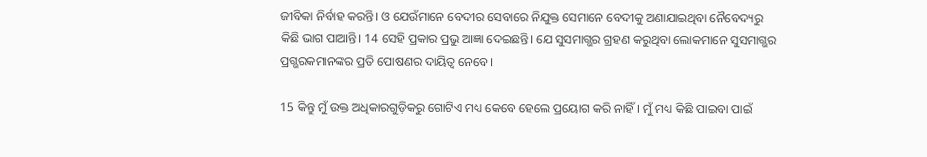ଜୀବିକା ନିର୍ବାହ କରନ୍ତି। ଓ ଯେଉଁମାନେ ବେଦୀର ସେବାରେ ନିଯୁକ୍ତ ସେମାନେ ବେଦୀକୁ ଅଣାଯାଇଥିବା ନୈବେଦ୍ୟରୁ କିଛି ଭାଗ ପାଆନ୍ତି। 14 ସେହି ପ୍ରକାର ପ୍ରଭୁ ଆଜ୍ଞା ଦେଇଛନ୍ତି। ଯେ ସୁସମାଗ୍ଭର ଗ୍ରହଣ କରୁଥିବା ଲୋକମାନେ ସୁସମାଗ୍ଭର ପ୍ରଗ୍ଭରକମାନଙ୍କର ପ୍ରତି ପୋଷଣର ଦାୟିତ୍ୱ ନେବେ।

15 କିନ୍ତୁ ମୁଁ ଉକ୍ତ ଅଧିକାରଗୁଡ଼ିକରୁ ଗୋଟିଏ ମଧ୍ୟ କେବେ ହେଲେ ପ୍ରୟୋଗ କରି ନାହିଁ। ମୁଁ ମଧ୍ୟ କିଛି ପାଇବା ପାଇଁ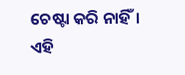ଚେଷ୍ଟା କରି ନାହିଁ। ଏହି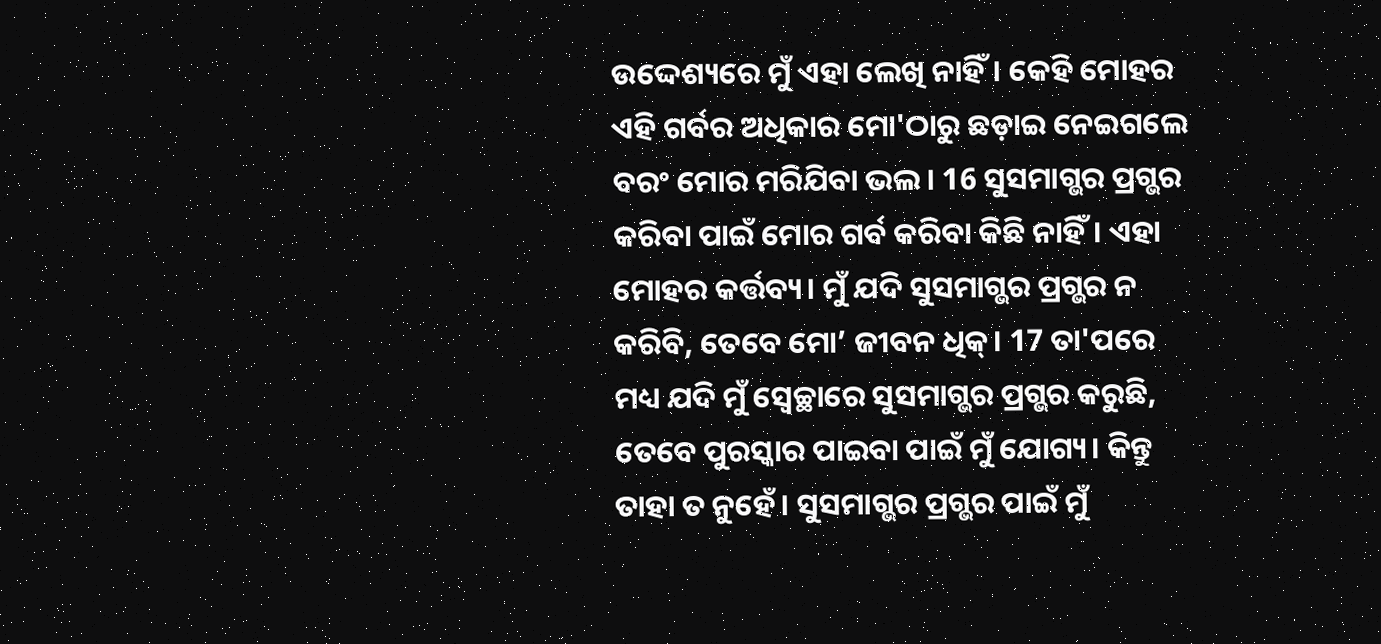ଉଦ୍ଦେଶ୍ୟରେ ମୁଁ ଏହା ଲେଖି ନାହିଁ। କେହି ମୋହର ଏହି ଗର୍ବର ଅଧିକାର ମୋ'ଠାରୁ ଛଡ଼ାଇ ନେଇଗଲେ ବରଂ ମୋର ମରିଯିବା ଭଲ। 16 ସୁସମାଗ୍ଭର ପ୍ରଗ୍ଭର କରିବା ପାଇଁ ମୋର ଗର୍ବ କରିବା କିଛି ନାହିଁ। ଏହା ମୋହର କର୍ତ୍ତବ୍ୟ। ମୁଁ ଯଦି ସୁସମାଗ୍ଭର ପ୍ରଗ୍ଭର ନ କରିବି, ତେବେ ମୋ’ ଜୀବନ ଧିକ୍। 17 ତା'ପରେ ମଧ୍ୟ ଯଦି ମୁଁ ସ୍ୱେଚ୍ଛାରେ ସୁସମାଗ୍ଭର ପ୍ରଗ୍ଭର କରୁଛି, ତେବେ ପୁରସ୍କାର ପାଇବା ପାଇଁ ମୁଁ ଯୋଗ୍ୟ। କିନ୍ତୁ ତାହା ତ ନୁହେଁ। ସୁସମାଗ୍ଭର ପ୍ରଗ୍ଭର ପାଇଁ ମୁଁ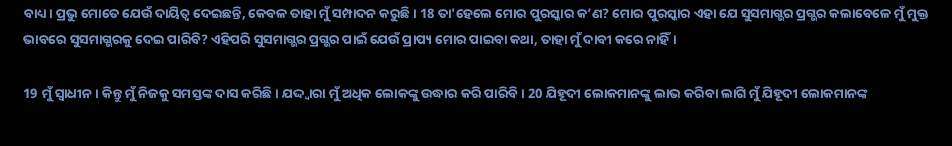ବାଧ୍ୟ। ପ୍ରଭୁ ମୋତେ ଯେଉଁ ଦାୟିତ୍ୱ ଦେଇଛନ୍ତି, କେବଳ ତାହା ମୁଁ ସମ୍ପାଦନ କରୁଛି। 18 ତା'ହେଲେ ମୋର ପୁରସ୍କାର କ’ଣ? ମୋର ପୁରସ୍କାର ଏହା ଯେ ସୁସମାଗ୍ଭର ପ୍ରଗ୍ଭର କଲାବେଳେ ମୁଁ ମୁକ୍ତ ଭାବରେ ସୁସମାଗ୍ଭରକୁ ଦେଇ ପାରିବି? ଏହିପରି ସୁସମାଗ୍ଭର ପ୍ରଗ୍ଭର ପାଇଁ ଯେଉଁ ପ୍ରାପ୍ୟ ମୋର ପାଇବା କଥା, ତାହା ମୁଁ ଦାବୀ କରେ ନାହିଁ।

19 ମୁଁ ସ୍ୱାଧୀନ। କିନ୍ତୁ ମୁଁ ନିଜକୁ ସମସ୍ତଙ୍କ ଦାସ କରିଛି। ଯଦ୍ଦ୍ୱାରା ମୁଁ ଅଧିକ ଲୋକଙ୍କୁ ଉଦ୍ଧାର କରି ପାରିବି। 20 ଯିହୂଦୀ ଲୋକମାନଙ୍କୁ ଲାଭ କରିବା ଲାଗି ମୁଁ ଯିହୂଦୀ ଲୋକମାନଙ୍କ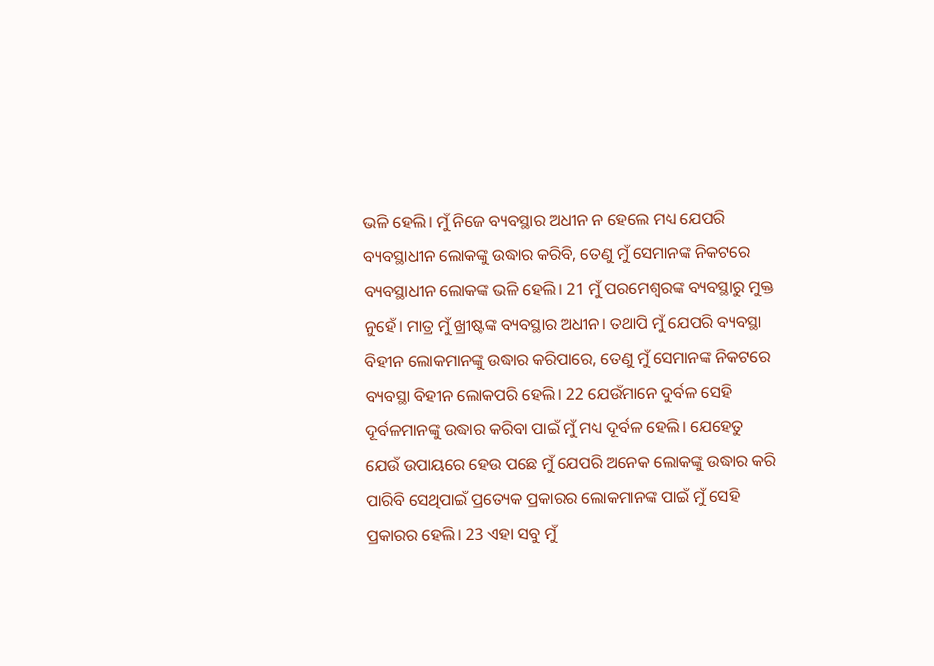ଭଳି ହେଲି। ମୁଁ ନିଜେ ବ୍ୟବସ୍ଥାର ଅଧୀନ ନ ହେଲେ ମଧ୍ୟ ଯେପରି ବ୍ୟବସ୍ଥାଧୀନ ଲୋକଙ୍କୁ ଉଦ୍ଧାର କରିବି, ତେଣୁ ମୁଁ ସେମାନଙ୍କ ନିକଟରେ ବ୍ୟବସ୍ଥାଧୀନ ଲୋକଙ୍କ ଭଳି ହେଲି। 21 ମୁଁ ପରମେଶ୍ୱରଙ୍କ ବ୍ୟବସ୍ଥାରୁ ମୁକ୍ତ ନୁହେଁ। ମାତ୍ର ମୁଁ ଖ୍ରୀଷ୍ଟଙ୍କ ବ୍ୟବସ୍ଥାର ଅଧୀନ। ତଥାପି ମୁଁ ଯେପରି ବ୍ୟବସ୍ଥା ବିହୀନ ଲୋକମାନଙ୍କୁ ଉଦ୍ଧାର କରିପାରେ, ତେଣୁ ମୁଁ ସେମାନଙ୍କ ନିକଟରେ ବ୍ୟବସ୍ଥା ବିହୀନ ଲୋକପରି ହେଲି। 22 ଯେଉଁମାନେ ଦୁର୍ବଳ ସେହି ଦୂର୍ବଳମାନଙ୍କୁ ଉଦ୍ଧାର କରିବା ପାଇଁ ମୁଁ ମଧ୍ୟ ଦୂର୍ବଳ ହେଲି। ଯେହେତୁ ଯେଉଁ ଉପାୟରେ ହେଉ ପଛେ ମୁଁ ଯେପରି ଅନେକ ଲୋକଙ୍କୁ ଉଦ୍ଧାର କରି ପାରିବି ସେଥିପାଇଁ ପ୍ରତ୍ୟେକ ପ୍ରକାରର ଲୋକମାନଙ୍କ ପାଇଁ ମୁଁ ସେହି ପ୍ରକାରର ହେଲି। 23 ଏହା ସବୁ ମୁଁ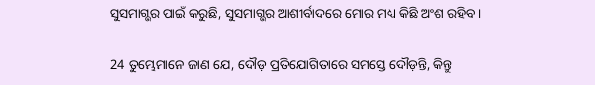ସୁସମାଗ୍ଭର ପାଇଁ କରୁଛି, ସୁସମାଗ୍ଭର ଆଶୀର୍ବାଦରେ ମୋର ମଧ୍ୟ କିଛି ଅଂଶ ରହିବ।

24 ତୁମ୍ଭେମାନେ ଜାଣ ଯେ, ଦୌଡ଼ ପ୍ରତିଯୋଗିତାରେ ସମସ୍ତେ ଦୌଡ଼ନ୍ତି, କିନ୍ତୁ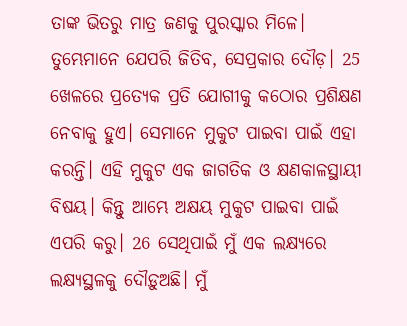ତାଙ୍କ ଭିତରୁ ମାତ୍ର ଜଣକୁ ପୁରସ୍କାର ମିଳେ। ତୁମ୍ଭେମାନେ ଯେପରି ଜିତିବ, ସେପ୍ରକାର ଦୌଡ଼। 25 ଖେଳରେ ପ୍ରତ୍ୟେକ ପ୍ରତି ଯୋଗୀକୁ କଠୋର ପ୍ରଶିକ୍ଷଣ ନେବାକୁ ହୁଏ। ସେମାନେ ମୁକୁଟ ପାଇବା ପାଇଁ ଏହା କରନ୍ତି। ଏହି ମୁକୁଟ ଏକ ଜାଗତିକ ଓ କ୍ଷଣକାଳସ୍ଥାୟୀ ବିଷୟ। କିନ୍ତୁ ଆମ୍ଭେ ଅକ୍ଷୟ ମୁକୁଟ ପାଇବା ପାଇଁ ଏପରି କରୁ। 26 ସେଥିପାଇଁ ମୁଁ ଏକ ଲକ୍ଷ୍ୟରେ ଲକ୍ଷ୍ୟସ୍ଥଳକୁ ଦୌଡ଼ୁଅଛି। ମୁଁ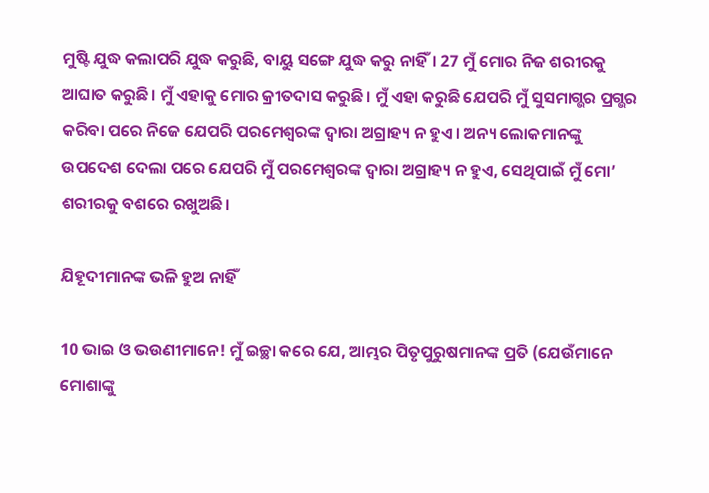ମୁଷ୍ଟି ଯୁଦ୍ଧ କଲାପରି ଯୁଦ୍ଧ କରୁଛି, ବାୟୁ ସଙ୍ଗେ ଯୁଦ୍ଧ କରୁ ନାହିଁ। 27 ମୁଁ ମୋର ନିଜ ଶରୀରକୁ ଆଘାତ କରୁଛି। ମୁଁ ଏହାକୁ ମୋର କ୍ରୀତଦାସ କରୁଛି। ମୁଁ ଏହା କରୁଛି ଯେପରି ମୁଁ ସୁସମାଗ୍ଭର ପ୍ରଗ୍ଭର କରିବା ପରେ ନିଜେ ଯେପରି ପରମେଶ୍ୱରଙ୍କ ଦ୍ୱାରା ଅଗ୍ରାହ୍ୟ ନ ହୁଏ। ଅନ୍ୟ ଲୋକମାନଙ୍କୁ ଉପଦେଶ ଦେଲା ପରେ ଯେପରି ମୁଁ ପରମେଶ୍ୱରଙ୍କ ଦ୍ୱାରା ଅଗ୍ରାହ୍ୟ ନ ହୁଏ, ସେଥିପାଇଁ ମୁଁ ମୋ’ ଶରୀରକୁ ବଶରେ ରଖୁଅଛି।

ଯିହୂଦୀମାନଙ୍କ ଭଳି ହୁଅ ନାହିଁ

10 ଭାଇ ଓ ଭଉଣୀମାନେ! ମୁଁ ଇଚ୍ଛା କରେ ଯେ, ଆମ୍ଭର ପିତୃପୁରୁଷମାନଙ୍କ ପ୍ରତି (ଯେଉଁମାନେ ମୋଶାଙ୍କୁ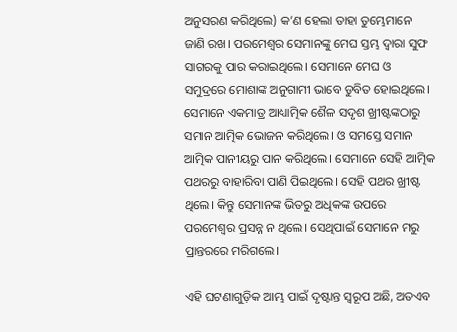ଅନୁସରଣ କରିଥିଲେ) କ’ଣ ହେଲା ତାହା ତୁମ୍ଭେମାନେ ଜାଣି ରଖ। ପରମେଶ୍ୱର ସେମାନଙ୍କୁ ମେଘ ସ୍ତମ୍ଭ ଦ୍ୱାରା ସୁଫ ସାଗରକୁ ପାର କରାଇଥିଲେ। ସେମାନେ ମେଘ ଓ ସମୁଦ୍ରରେ ମୋଶାଙ୍କ ଅନୁଗାମୀ ଭାବେ ଡୁବିତ ହୋଇଥିଲେ। ସେମାନେ ଏକମାତ୍ର ଆଧ୍ୟାତ୍ମିକ ଶୈଳ ସଦୃଶ ଖ୍ରୀଷ୍ଟଙ୍କଠାରୁ ସମାନ ଆତ୍ମିକ ଭୋଜନ କରିଥିଲେ। ଓ ସମସ୍ତେ ସମାନ ଆତ୍ମିକ ପାନୀୟରୁ ପାନ କରିଥିଲେ। ସେମାନେ ସେହି ଆତ୍ମିକ ପଥରରୁ ବାହାରିବା ପାଣି ପିଇଥିଲେ। ସେହି ପଥର ଖ୍ରୀଷ୍ଟ ଥିଲେ। କିନ୍ତୁ ସେମାନଙ୍କ ଭିତରୁ ଅଧିକଙ୍କ ଉପରେ ପରମେଶ୍ୱର ପ୍ରସନ୍ନ ନ ଥିଲେ। ସେଥିପାଇଁ ସେମାନେ ମରୁ ପ୍ରାନ୍ତରରେ ମରିଗଲେ।

ଏହି ଘଟଣାଗୁଡ଼ିକ ଆମ୍ଭ ପାଇଁ ଦୃଷ୍ଟାନ୍ତ ସ୍ୱରୂପ ଅଛି, ଅତଏବ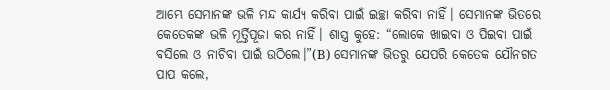ଆମ୍ଭେ ସେମାନଙ୍କ ଭଳି ମନ୍ଦ କାର୍ଯ୍ୟ କରିବା ପାଇଁ ଇଚ୍ଛା କରିବା ନାହିଁ। ସେମାନଙ୍କ ଭିତରେ କେତେକଙ୍କ ଭଳି ମୂର୍ତ୍ତିପୂଜା କର ନାହିଁ। ଶାସ୍ତ୍ର କୁହେ: “ଲୋକେ ଖାଇବା ଓ ପିଇବା ପାଇଁ ବସିଲେ ଓ ନାଚିବା ପାଇଁ ଉଠିଲେ।”(B) ସେମାନଙ୍କ ଭିତରୁ ଯେପରି କେତେକ ଯୌନଗତ ପାପ କଲେ,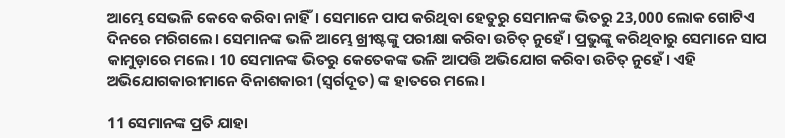ଆମ୍ଭେ ସେଭଳି କେବେ କରିବା ନାହିଁ। ସେମାନେ ପାପ କରିଥିବା ହେତୁରୁ ସେମାନଙ୍କ ଭିତରୁ 23,000 ଲୋକ ଗୋଟିଏ ଦିନରେ ମରିଗଲେ। ସେମାନଙ୍କ ଭଳି ଆମ୍ଭେ ଖ୍ରୀଷ୍ଟଙ୍କୁ ପରୀକ୍ଷା କରିବା ଉଚିତ୍ ନୁହେଁ। ପ୍ରଭୁଙ୍କୁ କରିଥିବାରୁ ସେମାନେ ସାପ କାମୁଡ଼ାରେ ମଲେ। 10 ସେମାନଙ୍କ ଭିତରୁ କେତେକଙ୍କ ଭଳି ଆପତ୍ତି ଅଭିଯୋଗ କରିବା ଉଚିତ୍ ନୁହେଁ। ଏହି ଅଭିଯୋଗକାରୀମାନେ ବିନାଶକାରୀ (ସ୍ୱର୍ଗଦୂତ) ଙ୍କ ହାତରେ ମଲେ।

11 ସେମାନଙ୍କ ପ୍ରତି ଯାହା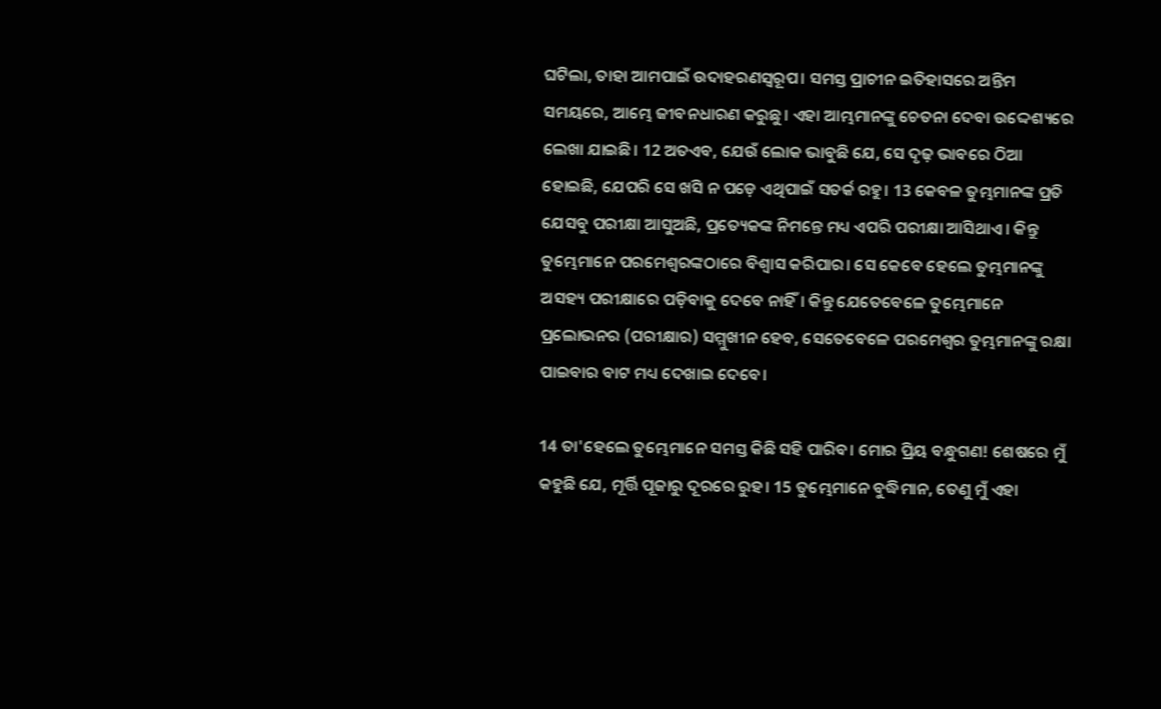ଘଟିଲା, ତାହା ଆମପାଇଁ ଉଦାହରଣସ୍ୱରୂପ। ସମସ୍ତ ପ୍ରାଚୀନ ଇତିହାସରେ ଅନ୍ତିମ ସମୟରେ, ଆମ୍ଭେ ଜୀବନଧାରଣ କରୁଛୁ। ଏହା ଆମ୍ଭମାନଙ୍କୁ ଚେତନା ଦେବା ଉଦ୍ଦେଶ୍ୟରେ ଲେଖା ଯାଇଛି। 12 ଅତଏବ, ଯେଉଁ ଲୋକ ଭାବୁଛି ଯେ, ସେ ଦୃଢ଼ ଭାବରେ ଠିଆ ହୋଇଛି, ଯେପରି ସେ ଖସି ନ ପଡ଼େ ଏଥିପାଇଁ ସତର୍କ ରହୁ। 13 କେବଳ ତୁମ୍ଭମାନଙ୍କ ପ୍ରତି ଯେସବୁ ପରୀକ୍ଷା ଆସୁଅଛି, ପ୍ରତ୍ୟେକଙ୍କ ନିମନ୍ତେ ମଧ୍ୟ ଏପରି ପରୀକ୍ଷା ଆସିଥାଏ। କିନ୍ତୁ ତୁମ୍ଭେମାନେ ପରମେଶ୍ୱରଙ୍କଠାରେ ବିଶ୍ୱାସ କରିପାର। ସେ କେବେ ହେଲେ ତୁମ୍ଭମାନଙ୍କୁ ଅସହ୍ୟ ପରୀକ୍ଷାରେ ପଡ଼ିବାକୁ ଦେବେ ନାହିଁ। କିନ୍ତୁ ଯେତେବେଳେ ତୁମ୍ଭେମାନେ ପ୍ରଲୋଭନର (ପରୀକ୍ଷାର) ସମ୍ମୁଖୀନ ହେବ, ସେତେବେଳେ ପରମେଶ୍ୱର ତୁମ୍ଭମାନଙ୍କୁ ରକ୍ଷା ପାଇବାର ବାଟ ମଧ୍ୟ ଦେଖାଇ ଦେବେ।

14 ତା'ହେଲେ ତୁମ୍ଭେମାନେ ସମସ୍ତ କିଛି ସହି ପାରିବ। ମୋର ପ୍ରିୟ ବନ୍ଧୁଗଣ! ଶେଷରେ ମୁଁ କହୁଛି ଯେ, ମୂର୍ତ୍ତି ପୂଜାରୁ ଦୂରରେ ରୁହ। 15 ତୁମ୍ଭେମାନେ ବୁଦ୍ଧିମାନ, ତେଣୁ ମୁଁ ଏହା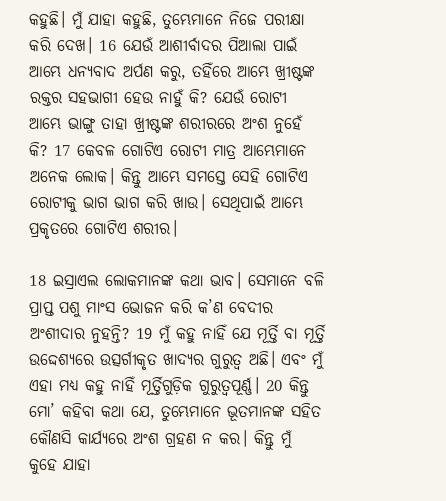କହୁଛି। ମୁଁ ଯାହା କହୁଛି, ତୁମ୍ଭେମାନେ ନିଜେ ପରୀକ୍ଷା କରି ଦେଖ। 16 ଯେଉଁ ଆଶୀର୍ବାଦର ପିଆଲା ପାଇଁ ଆମ୍ଭେ ଧନ୍ୟବାଦ ଅର୍ପଣ କରୁ, ତହିଁରେ ଆମ୍ଭେ ଖ୍ରୀଷ୍ଟଙ୍କ ରକ୍ତର ସହଭାଗୀ ହେଉ ନାହୁଁ କି? ଯେଉଁ ରୋଟୀ ଆମ୍ଭେ ଭାଙ୍ଗୁ ତାହା ଖ୍ରୀଷ୍ଟଙ୍କ ଶରୀରରେ ଅଂଶ ନୁହେଁ କି? 17 କେବଳ ଗୋଟିଏ ରୋଟୀ ମାତ୍ର ଆମ୍ଭେମାନେ ଅନେକ ଲୋକ। କିନ୍ତୁ ଆମ୍ଭେ ସମସ୍ତେ ସେହି ଗୋଟିଏ ରୋଟୀକୁ ଭାଗ ଭାଗ କରି ଖାଉ। ସେଥିପାଇଁ ଆମ୍ଭେ ପ୍ରକୃତରେ ଗୋଟିଏ ଶରୀର।

18 ଇସ୍ରାଏଲ ଲୋକମାନଙ୍କ କଥା ଭାବ। ସେମାନେ ବଳି ପ୍ରାପ୍ତ ପଶୁ ମାଂସ ଭୋଜନ କରି କ’ଣ ବେଦୀର ଅଂଶୀଦାର ନୁହନ୍ତି? 19 ମୁଁ କହୁ ନାହିଁ ଯେ ମୂର୍ତ୍ତି ବା ମୂର୍ତ୍ତି ଉଦ୍ଦେଶ୍ୟରେ ଉତ୍ସର୍ଗୀକୃତ ଖାଦ୍ୟର ଗୁରୁତ୍ୱ ଅଛି। ଏବଂ ମୁଁ ଏହା ମଧ୍ୟ କହୁ ନାହିଁ ମୂର୍ତ୍ତିଗୁଡ଼ିକ ଗୁରୁତ୍ୱପୂର୍ଣ୍ଣ। 20 କିନ୍ତୁ ମୋ’ କହିବା କଥା ଯେ, ତୁମ୍ଭେମାନେ ଭୂତମାନଙ୍କ ସହିତ କୌଣସି କାର୍ଯ୍ୟରେ ଅଂଶ ଗ୍ରହଣ ନ କର। କିନ୍ତୁ ମୁଁ କୁହେ ଯାହା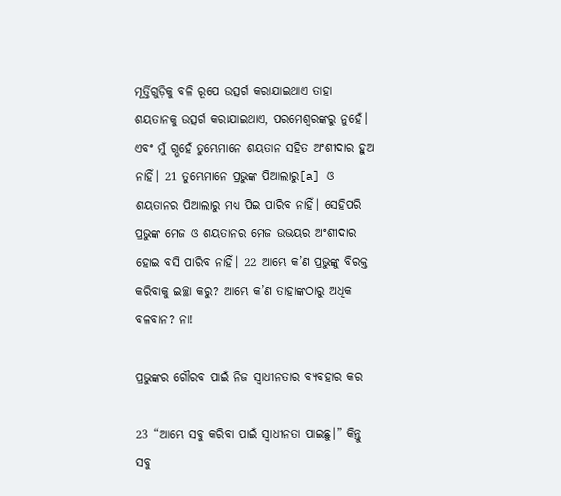ମୂର୍ତ୍ତିଗୁଡ଼ିକୁ ବଳି ରୂପେ ଉତ୍ସର୍ଗ କରାଯାଇଥାଏ ତାହା ଶୟତାନକୁ ଉତ୍ସର୍ଗ କରାଯାଇଥାଏ, ପରମେଶ୍ୱରଙ୍କରୁ ନୁହେଁ। ଏବଂ ମୁଁ ଗ୍ଭହେଁ ତୁମ୍ଭେମାନେ ଶୟତାନ ସହିତ ଅଂଶୀଦାର ହୁଅ ନାହିଁ। 21 ତୁମ୍ଭେମାନେ ପ୍ରଭୁଙ୍କ ପିଆଲାରୁ[a] ଓ ଶୟତାନର ପିଆଲାରୁ ମଧ୍ୟ ପିଇ ପାରିବ ନାହିଁ। ସେହିପରି ପ୍ରଭୁଙ୍କ ମେଜ ଓ ଶୟତାନର ମେଜ ଉଭୟର ଅଂଶୀଦାର ହୋଇ ବସି ପାରିବ ନାହିଁ। 22 ଆମ୍ଭେ କ’ଣ ପ୍ରଭୁଙ୍କୁ ବିରକ୍ତ କରିବାକୁ ଇଚ୍ଛା କରୁ? ଆମ୍ଭେ କ’ଣ ତାହାଙ୍କଠାରୁ ଅଧିକ ବଳବାନ? ନା!

ପ୍ରଭୁଙ୍କର ଗୌରବ ପାଇଁ ନିଜ ସ୍ୱାଧୀନତାର ବ୍ୟବହାର କର

23 “ଆମ୍ଭେ ସବୁ କରିବା ପାଇଁ ସ୍ୱାଧୀନତା ପାଇଛୁ।” କିନ୍ତୁ ସବୁ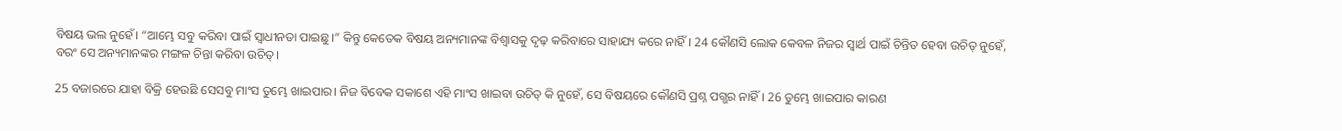ବିଷୟ ଭଲ ନୁହେଁ। “ଆମ୍ଭେ ସବୁ କରିବା ପାଇଁ ସ୍ୱାଧୀନତା ପାଇଛୁ।” କିନ୍ତୁ କେତେକ ବିଷୟ ଅନ୍ୟମାନଙ୍କ ବିଶ୍ୱାସକୁ ଦୃଢ଼ କରିବାରେ ସାହାଯ୍ୟ କରେ ନାହିଁ। 24 କୌଣସି ଲୋକ କେବଳ ନିଜର ସ୍ୱାର୍ଥ ପାଇଁ ଚିନ୍ତିତ ହେବା ଉଚିତ୍ ନୁହେଁ, ବରଂ ସେ ଅନ୍ୟମାନଙ୍କର ମଙ୍ଗଳ ଚିନ୍ତା କରିବା ଉଚିତ୍।

25 ବଜାରରେ ଯାହା ବିକ୍ରି ହେଉଛି ସେସବୁ ମାଂସ ତୁମ୍ଭେ ଖାଇପାର। ନିଜ ବିବେକ ସକାଶେ ଏହି ମାଂସ ଖାଇବା ଉଚିତ୍ କି ନୁହେଁ, ସେ ବିଷୟରେ କୌଣସି ପ୍ରଶ୍ନ ପଗ୍ଭର ନାହିଁ। 26 ତୁମ୍ଭେ ଖାଇପାର କାରଣ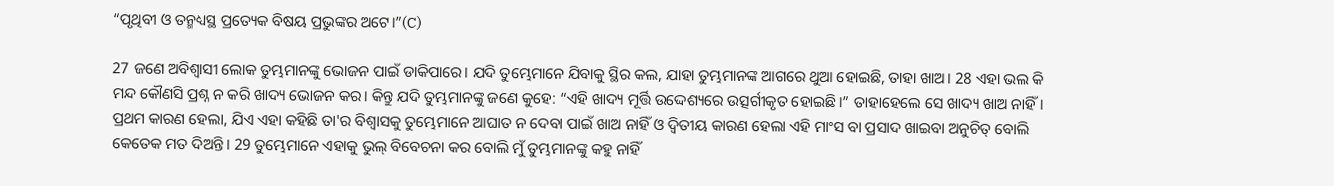“ପୃଥିବୀ ଓ ତନ୍ମଧ୍ୟସ୍ଥ ପ୍ରତ୍ୟେକ ବିଷୟ ପ୍ରଭୁଙ୍କର ଅଟେ।”(C)

27 ଜଣେ ଅବିଶ୍ୱାସୀ ଲୋକ ତୁମ୍ଭମାନଙ୍କୁ ଭୋଜନ ପାଇଁ ଡାକିପାରେ। ଯଦି ତୁମ୍ଭେମାନେ ଯିବାକୁ ସ୍ଥିର କଲ, ଯାହା ତୁମ୍ଭମାନଙ୍କ ଆଗରେ ଥୁଆ ହୋଇଛି, ତାହା ଖାଅ। 28 ଏହା ଭଲ କି ମନ୍ଦ କୌଣସି ପ୍ରଶ୍ନ ନ କରି ଖାଦ୍ୟ ଭୋଜନ କର। କିନ୍ତୁ ଯଦି ତୁମ୍ଭମାନଙ୍କୁ ଜଣେ କୁହେ: “ଏହି ଖାଦ୍ୟ ମୂର୍ତ୍ତି ଉଦ୍ଦେଶ୍ୟରେ ଉତ୍ସର୍ଗୀକୃତ ହୋଇଛି।” ତାହାହେଲେ ସେ ଖାଦ୍ୟ ଖାଅ ନାହିଁ। ପ୍ରଥମ କାରଣ ହେଲା, ଯିଏ ଏହା କହିଛି ତା'ର ବିଶ୍ୱାସକୁ ତୁମ୍ଭେମାନେ ଆଘାତ ନ ଦେବା ପାଇଁ ଖାଅ ନାହିଁ ଓ ଦ୍ୱିତୀୟ କାରଣ ହେଲା ଏହି ମାଂସ ବା ପ୍ରସାଦ ଖାଇବା ଅନୁଚିତ୍ ବୋଲି କେତେକ ମତ ଦିଅନ୍ତି। 29 ତୁମ୍ଭେମାନେ ଏହାକୁ ଭୁଲ୍ ବିବେଚନା କର ବୋଲି ମୁଁ ତୁମ୍ଭମାନଙ୍କୁ କହୁ ନାହିଁ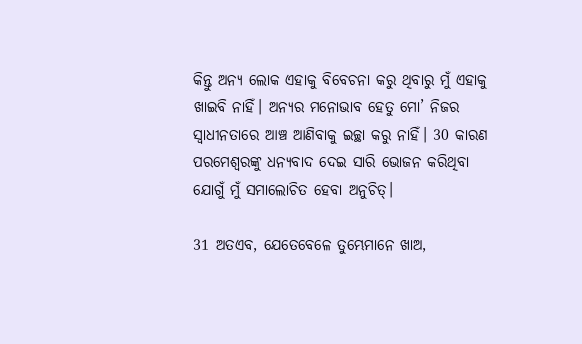କିନ୍ତୁ ଅନ୍ୟ ଲୋକ ଏହାକୁ ବିବେଚନା କରୁ ଥିବାରୁ ମୁଁ ଏହାକୁ ଖାଇବି ନାହିଁ। ଅନ୍ୟର ମନୋଭାବ ହେତୁ ମୋ’ ନିଜର ସ୍ୱାଧୀନତାରେ ଆଞ୍ଚ ଆଣିବାକୁ ଇଚ୍ଛା କରୁ ନାହିଁ। 30 କାରଣ ପରମେଶ୍ୱରଙ୍କୁ ଧନ୍ୟବାଦ ଦେଇ ସାରି ଭୋଜନ କରିଥିବା ଯୋଗୁଁ ମୁଁ ସମାଲୋଚିତ ହେବା ଅନୁଚିତ୍।

31 ଅତଏବ, ଯେତେବେଳେ ତୁମ୍ଭେମାନେ ଖାଅ,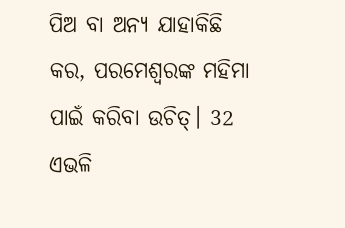ପିଅ ବା ଅନ୍ୟ ଯାହାକିଛି କର, ପରମେଶ୍ୱରଙ୍କ ମହିମା ପାଇଁ କରିବା ଉଚିତ୍। 32 ଏଭଳି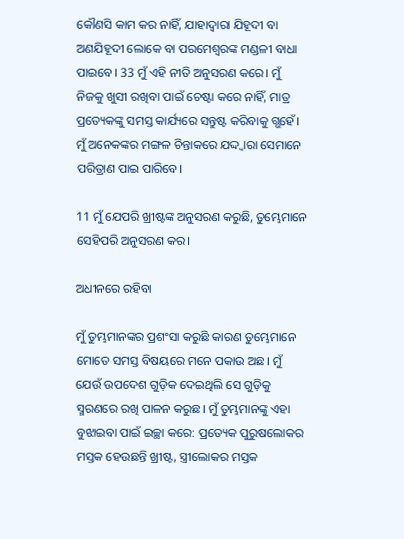କୌଣସି କାମ କର ନାହିଁ, ଯାହାଦ୍ୱାରା ଯିହୂଦୀ ବା ଅଣଯିହୂଦୀ ଲୋକେ ବା ପରମେଶ୍ୱରଙ୍କ ମଣ୍ଡଳୀ ବାଧା ପାଇବେ। 33 ମୁଁ ଏହି ନୀତି ଅନୁସରଣ କରେ। ମୁଁ ନିଜକୁ ଖୁସୀ ରଖିବା ପାଇଁ ଚେଷ୍ଟା କରେ ନାହିଁ, ମାତ୍ର ପ୍ରତ୍ୟେକଙ୍କୁ ସମସ୍ତ କାର୍ଯ୍ୟରେ ସନ୍ତୁଷ୍ଟ କରିବାକୁ ଗ୍ଭହେଁ। ମୁଁ ଅନେକଙ୍କର ମଙ୍ଗଳ ଚିନ୍ତାକରେ ଯଦ୍ଦ୍ୱାରା ସେମାନେ ପରିତ୍ରାଣ ପାଇ ପାରିବେ।

11 ମୁଁ ଯେପରି ଖ୍ରୀଷ୍ଟଙ୍କ ଅନୁସରଣ କରୁଛି, ତୁମ୍ଭେମାନେ ସେହିପରି ଅନୁସରଣ କର।

ଅଧୀନରେ ରହିବା

ମୁଁ ତୁମ୍ଭମାନଙ୍କର ପ୍ରଶଂସା କରୁଛି କାରଣ ତୁମ୍ଭେମାନେ ମୋତେ ସମସ୍ତ ବିଷୟରେ ମନେ ପକାଉ ଅଛ। ମୁଁ ଯେଉଁ ଉପଦେଶ ଗୁଡ଼ିକ ଦେଇଥିଲି ସେ ଗୁଡ଼ିକୁ ସ୍ମରଣରେ ରଖି ପାଳନ କରୁଛ। ମୁଁ ତୁମ୍ଭମାନଙ୍କୁ ଏହା ବୁଝାଇବା ପାଇଁ ଇଚ୍ଛା କରେ: ପ୍ରତ୍ୟେକ ପୁରୁଷଲୋକର ମସ୍ତକ ହେଉଛନ୍ତି ଖ୍ରୀଷ୍ଟ, ସ୍ତ୍ରୀଲୋକର ମସ୍ତକ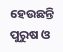ହେଉଛନ୍ତି ପୁରୁଷ ଓ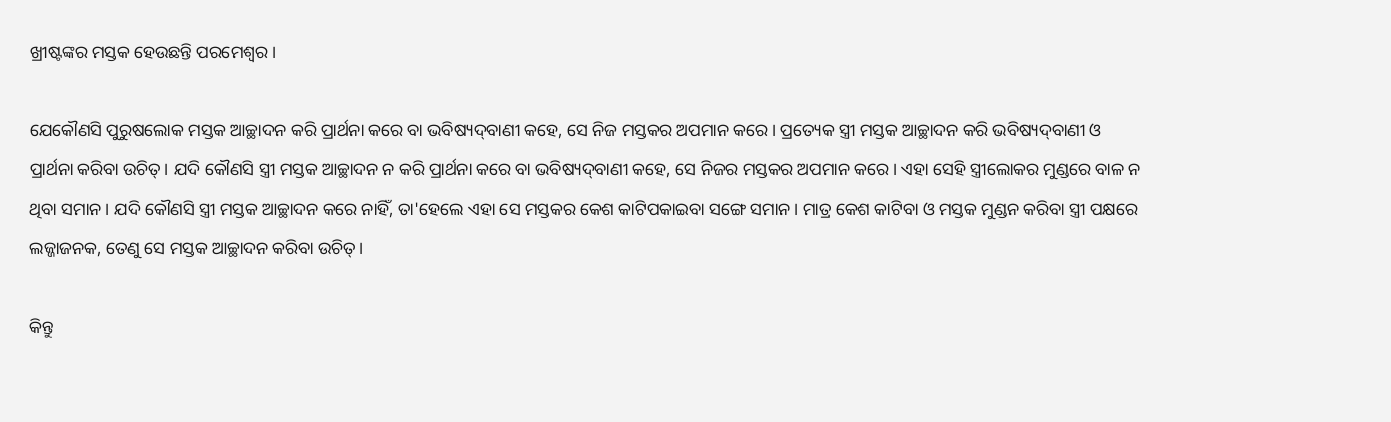ଖ୍ରୀଷ୍ଟଙ୍କର ମସ୍ତକ ହେଉଛନ୍ତି ପରମେଶ୍ୱର।

ଯେକୌଣସି ପୁରୁଷଲୋକ ମସ୍ତକ ଆଚ୍ଛାଦନ କରି ପ୍ରାର୍ଥନା କରେ ବା ଭବିଷ୍ୟଦ୍‌‌ବାଣୀ କହେ, ସେ ନିଜ ମସ୍ତକର ଅପମାନ କରେ। ପ୍ରତ୍ୟେକ ସ୍ତ୍ରୀ ମସ୍ତକ ଆଚ୍ଛାଦନ କରି ଭବିଷ୍ୟଦ୍‌‌ବାଣୀ ଓ ପ୍ରାର୍ଥନା କରିବା ଉଚିତ୍। ଯଦି କୌଣସି ସ୍ତ୍ରୀ ମସ୍ତକ ଆଚ୍ଛାଦନ ନ କରି ପ୍ରାର୍ଥନା କରେ ବା ଭବିଷ୍ୟଦ୍‌‌ବାଣୀ କହେ, ସେ ନିଜର ମସ୍ତକର ଅପମାନ କରେ। ଏହା ସେହି ସ୍ତ୍ରୀଲୋକର ମୁଣ୍ଡରେ ବାଳ ନ ଥିବା ସମାନ। ଯଦି କୌଣସି ସ୍ତ୍ରୀ ମସ୍ତକ ଆଚ୍ଛାଦନ କରେ ନାହିଁ, ତା'ହେଲେ ଏହା ସେ ମସ୍ତକର କେଶ କାଟିପକାଇବା ସଙ୍ଗେ ସମାନ। ମାତ୍ର କେଶ କାଟିବା ଓ ମସ୍ତକ ମୁଣ୍ଡନ କରିବା ସ୍ତ୍ରୀ ପକ୍ଷରେ ଲଜ୍ଜାଜନକ, ତେଣୁ ସେ ମସ୍ତକ ଆଚ୍ଛାଦନ କରିବା ଉଚିତ୍।

କିନ୍ତୁ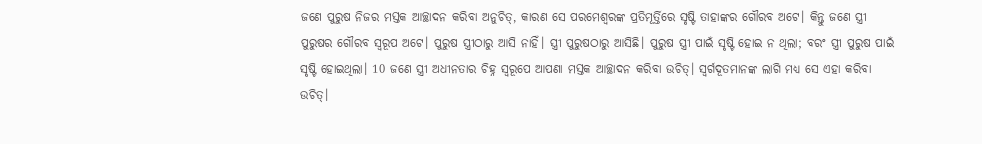ଜଣେ ପୁରୁଷ ନିଜର ମସ୍ତକ ଆଚ୍ଛାଦନ କରିବା ଅନୁଚିତ୍, କାରଣ ସେ ପରମେଶ୍ୱରଙ୍କ ପ୍ରତିମୂର୍ତ୍ତିରେ ସୃଷ୍ଟି ତାହାଙ୍କର ଗୌରବ ଅଟେ। କିନ୍ତୁ ଜଣେ ସ୍ତ୍ରୀ ପୁରୁଷର ଗୌରବ ସ୍ୱରୂପ ଅଟେ। ପୁରୁଷ ସ୍ତ୍ରୀଠାରୁ ଆସି ନାହିଁ। ସ୍ତ୍ରୀ ପୁରୁଷଠାରୁ ଆସିଛି। ପୁରୁଷ ସ୍ତ୍ରୀ ପାଇଁ ସୃଷ୍ଟି ହୋଇ ନ ଥିଲା; ବରଂ ସ୍ତ୍ରୀ ପୁରୁଷ ପାଇଁ ସୃଷ୍ଟି ହୋଇଥିଲା। 10 ଜଣେ ସ୍ତ୍ରୀ ଅଧୀନତାର ଚିହ୍ନ ସ୍ୱରୂପେ ଆପଣା ମସ୍ତକ ଆଚ୍ଛାଦନ କରିବା ଉଚିତ୍। ସ୍ୱର୍ଗଦୂତମାନଙ୍କ ଲାଗି ମଧ୍ୟ ସେ ଏହା କରିବା ଉଚିତ୍।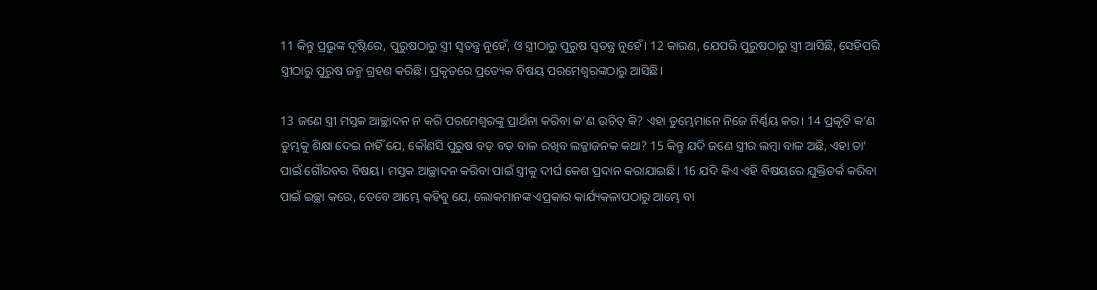11 କିନ୍ତୁ ପ୍ରଭୁଙ୍କ ଦୃଷ୍ଟିରେ, ପୁରୁଷଠାରୁ ସ୍ତ୍ରୀ ସ୍ୱତନ୍ତ୍ର ନୁହେଁ, ଓ ସ୍ତ୍ରୀଠାରୁ ପୁରୁଷ ସ୍ୱତନ୍ତ୍ର ନୁହେଁ। 12 କାରଣ, ଯେପରି ପୁରୁଷଠାରୁ ସ୍ତ୍ରୀ ଆସିଛି, ସେହିପରି ସ୍ତ୍ରୀଠାରୁ ପୁରୁଷ ଜନ୍ମ ଗ୍ରହଣ କରିଛି। ପ୍ରକୃତରେ ପ୍ରତ୍ୟେକ ବିଷୟ ପରମେଶ୍ୱରଙ୍କଠାରୁ ଆସିଛି।

13 ଜଣେ ସ୍ତ୍ରୀ ମସ୍ତକ ଆଚ୍ଛାଦନ ନ କରି ପରମେଶ୍ୱରଙ୍କୁ ପ୍ରାର୍ଥନା କରିବା କ’ଣ ଉଚିତ୍ କି? ଏହା ତୁମ୍ଭେମାନେ ନିଜେ ନିର୍ଣ୍ଣୟ କର। 14 ପ୍ରକୃତି କ’ଣ ତୁମ୍ଭକୁ ଶିକ୍ଷା ଦେଇ ନାହିଁ ଯେ, କୌଣସି ପୁରୁଷ ବଡ଼ ବଡ଼ ବାଳ ରଖିବ ଲଜ୍ଜାଜନକ କଥା? 15 କିନ୍ତୁ ଯଦି ଜଣେ ସ୍ତ୍ରୀର ଲମ୍ବା ବାଳ ଅଛି, ଏହା ତା’ ପାଇଁ ଗୌରବର ବିଷୟ। ମସ୍ତକ ଆଚ୍ଛାଦନ କରିବା ପାଇଁ ସ୍ତ୍ରୀକୁ ଦୀର୍ଘ କେଶ ପ୍ରଦାନ କରାଯାଇଛି। 16 ଯଦି କିଏ ଏହି ବିଷୟରେ ଯୁକ୍ତିତର୍କ କରିବା ପାଇଁ ଇଚ୍ଛା କରେ, ତେବେ ଆମ୍ଭେ କହିବୁ ଯେ, ଲୋକମାନଙ୍କ ଏପ୍ରକାର କାର୍ଯ୍ୟକଳାପଠାରୁ ଆମ୍ଭେ ବା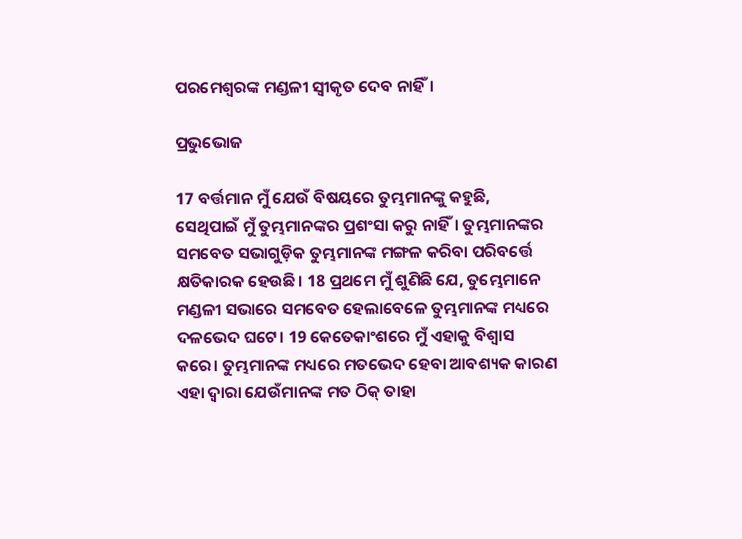ପରମେଶ୍ୱରଙ୍କ ମଣ୍ଡଳୀ ସ୍ୱୀକୃତ ଦେବ ନାହିଁ।

ପ୍ରଭୁଭୋଜ

17 ବର୍ତ୍ତମାନ ମୁଁ ଯେଉଁ ବିଷୟରେ ତୁମ୍ଭମାନଙ୍କୁ କହୁଛି, ସେଥିପାଇଁ ମୁଁ ତୁମ୍ଭମାନଙ୍କର ପ୍ରଶଂସା କରୁ ନାହିଁ। ତୁମ୍ଭମାନଙ୍କର ସମବେତ ସଭାଗୁଡ଼ିକ ତୁମ୍ଭମାନଙ୍କ ମଙ୍ଗଳ କରିବା ପରିବର୍ତ୍ତେ କ୍ଷତିକାରକ ହେଉଛି। 18 ପ୍ରଥମେ ମୁଁ ଶୁଣିଛି ଯେ, ତୁମ୍ଭେମାନେ ମଣ୍ଡଳୀ ସଭାରେ ସମବେତ ହେଲାବେଳେ ତୁମ୍ଭମାନଙ୍କ ମଧ୍ୟରେ ଦଳଭେଦ ଘଟେ। 19 କେତେକାଂଶରେ ମୁଁ ଏହାକୁ ବିଶ୍ୱାସ କରେ। ତୁମ୍ଭମାନଙ୍କ ମଧ୍ୟରେ ମତଭେଦ ହେବା ଆବଶ୍ୟକ କାରଣ ଏହା ଦ୍ୱାରା ଯେଉଁମାନଙ୍କ ମତ ଠିକ୍ ତାହା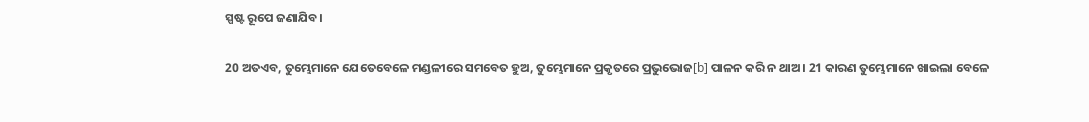ସ୍ପଷ୍ଟ ରୂପେ ଜଣାଯିବ।

20 ଅତଏବ, ତୁମ୍ଭେମାନେ ଯେତେବେଳେ ମଣ୍ଡଳୀରେ ସମବେତ ହୁଅ, ତୁମ୍ଭେମାନେ ପ୍ରକୃତରେ ପ୍ରଭୁଭୋଜ[b] ପାଳନ କରି ନ ଥାଅ। 21 କାରଣ ତୁମ୍ଭେମାନେ ଖାଇଲା ବେଳେ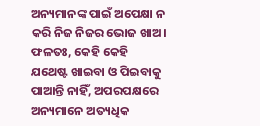ଅନ୍ୟମାନଙ୍କ ପାଇଁ ଅପେକ୍ଷା ନ କରି ନିଜ ନିଜର ଭୋଜ ଖାଅ। ଫଳତଃ, କେହି କେହି ଯଥେଷ୍ଟ ଖାଇବା ଓ ପିଇବାକୁ ପାଆନ୍ତି ନାହିଁ, ଅପରପକ୍ଷରେ ଅନ୍ୟମାନେ ଅତ୍ୟଧିକ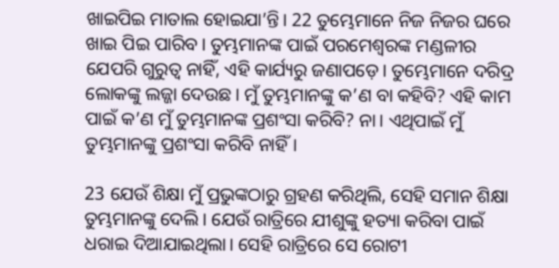ଖାଇପିଇ ମାତାଲ ହୋଇଯା’ନ୍ତି। 22 ତୁମ୍ଭେମାନେ ନିଜ ନିଜର ଘରେ ଖାଇ ପିଇ ପାରିବ। ତୁମ୍ଭମାନଙ୍କ ପାଇଁ ପରମେଶ୍ୱରଙ୍କ ମଣ୍ଡଳୀର ଯେପରି ଗୁରୁତ୍ୱ ନାହିଁ, ଏହି କାର୍ଯ୍ୟରୁ ଜଣାପଡ଼େ। ତୁମ୍ଭେମାନେ ଦରିଦ୍ର ଲୋକଙ୍କୁ ଲଜ୍ଜା ଦେଉଛ। ମୁଁ ତୁମ୍ଭମାନଙ୍କୁ କ’ଣ ବା କହିବି? ଏହି କାମ ପାଇଁ କ’ଣ ମୁଁ ତୁମ୍ଭମାନଙ୍କ ପ୍ରଶଂସା କରିବି? ନା। ଏଥିପାଇଁ ମୁଁ ତୁମ୍ଭମାନଙ୍କୁ ପ୍ରଶଂସା କରିବି ନାହିଁ।

23 ଯେଉଁ ଶିକ୍ଷା ମୁଁ ପ୍ରଭୁଙ୍କଠାରୁ ଗ୍ରହଣ କରିଥିଲି, ସେହି ସମାନ ଶିକ୍ଷା ତୁମ୍ଭମାନଙ୍କୁ ଦେଲି। ଯେଉଁ ରାତ୍ରିରେ ଯୀଶୁଙ୍କୁ ହତ୍ୟା କରିବା ପାଇଁ ଧରାଇ ଦିଆଯାଇଥିଲା। ସେହି ରାତ୍ରିରେ ସେ ରୋଟୀ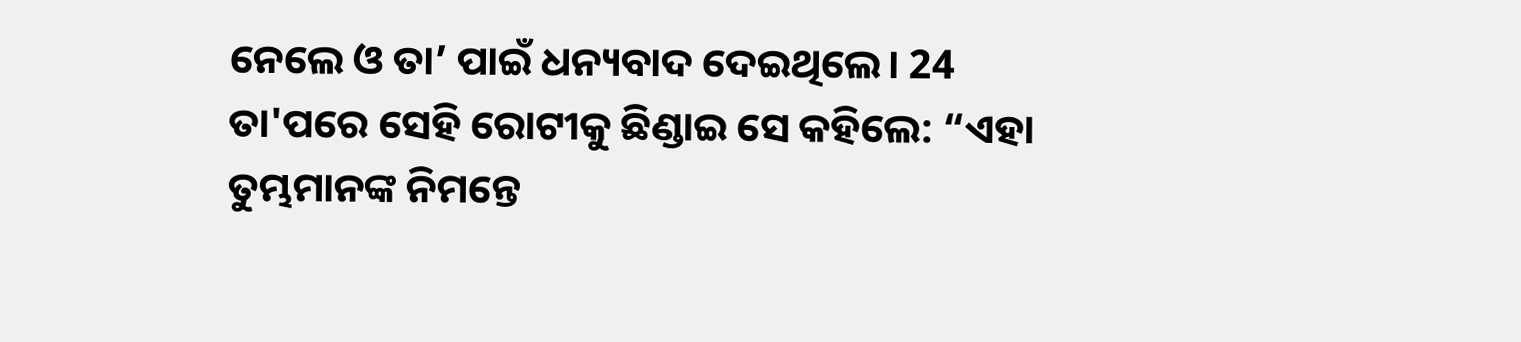ନେଲେ ଓ ତା’ ପାଇଁ ଧନ୍ୟବାଦ ଦେଇଥିଲେ। 24 ତା'ପରେ ସେହି ରୋଟୀକୁ ଛିଣ୍ଡାଇ ସେ କହିଲେ: “ଏହା ତୁମ୍ଭମାନଙ୍କ ନିମନ୍ତେ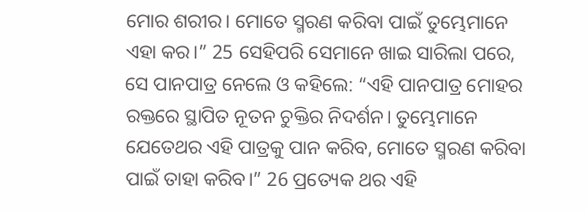ମୋର ଶରୀର। ମୋତେ ସ୍ମରଣ କରିବା ପାଇଁ ତୁମ୍ଭେମାନେ ଏହା କର।” 25 ସେହିପରି ସେମାନେ ଖାଇ ସାରିଲା ପରେ, ସେ ପାନପାତ୍ର ନେଲେ ଓ କହିଲେ: “ଏହି ପାନପାତ୍ର ମୋହର ରକ୍ତରେ ସ୍ଥାପିତ ନୂତନ ଚୁକ୍ତିର ନିଦର୍ଶନ। ତୁମ୍ଭେମାନେ ଯେତେଥର ଏହି ପାତ୍ରକୁ ପାନ କରିବ, ମୋତେ ସ୍ମରଣ କରିବା ପାଇଁ ତାହା କରିବ।” 26 ପ୍ରତ୍ୟେକ ଥର ଏହି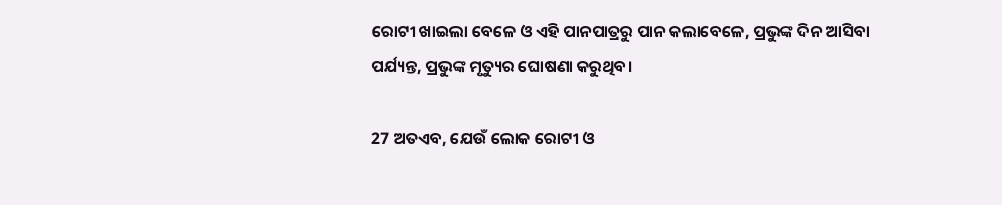ରୋଟୀ ଖାଇଲା ବେଳେ ଓ ଏହି ପାନପାତ୍ରରୁ ପାନ କଲାବେଳେ, ପ୍ରଭୁଙ୍କ ଦିନ ଆସିବା ପର୍ଯ୍ୟନ୍ତ, ପ୍ରଭୁଙ୍କ ମୃତ୍ୟୁର ଘୋଷଣା କରୁଥିବ।

27 ଅତଏବ, ଯେଉଁ ଲୋକ ରୋଟୀ ଓ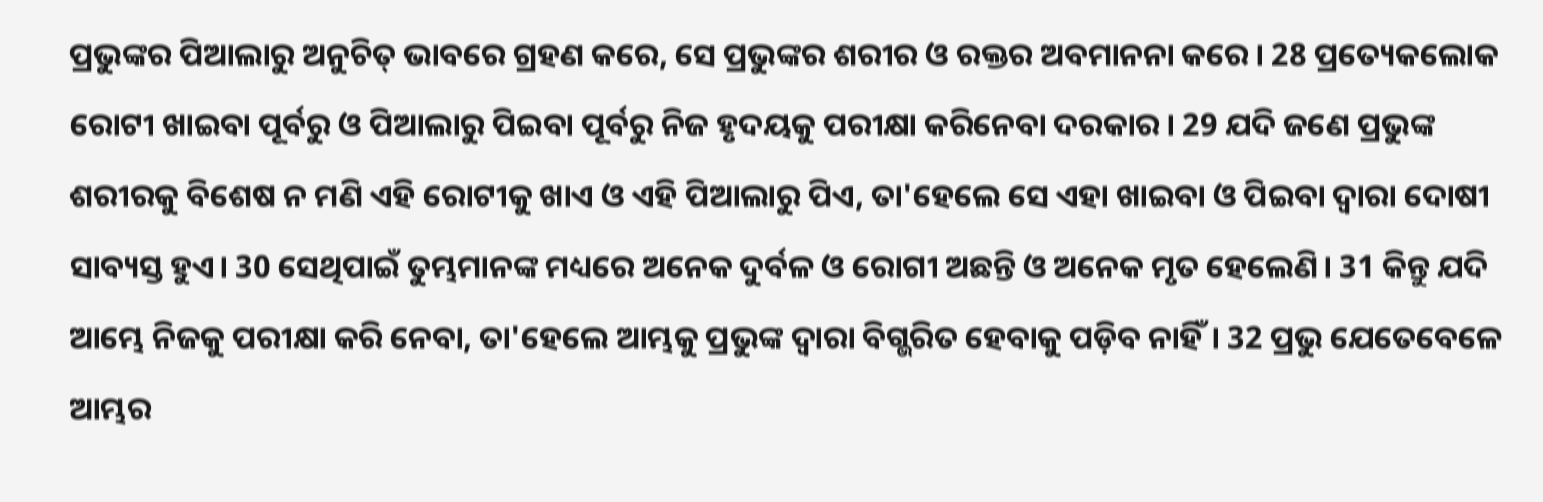ପ୍ରଭୁଙ୍କର ପିଆଲାରୁ ଅନୁଚିତ୍ ଭାବରେ ଗ୍ରହଣ କରେ, ସେ ପ୍ରଭୁଙ୍କର ଶରୀର ଓ ରକ୍ତର ଅବମାନନା କରେ। 28 ପ୍ରତ୍ୟେକଲୋକ ରୋଟୀ ଖାଇବା ପୂର୍ବରୁ ଓ ପିଆଲାରୁ ପିଇବା ପୂର୍ବରୁ ନିଜ ହୃଦୟକୁ ପରୀକ୍ଷା କରିନେବା ଦରକାର। 29 ଯଦି ଜଣେ ପ୍ରଭୁଙ୍କ ଶରୀରକୁ ବିଶେଷ ନ ମଣି ଏହି ରୋଟୀକୁ ଖାଏ ଓ ଏହି ପିଆଲାରୁ ପିଏ, ତା'ହେଲେ ସେ ଏହା ଖାଇବା ଓ ପିଇବା ଦ୍ୱାରା ଦୋଷୀ ସାବ୍ୟସ୍ତ ହୁଏ। 30 ସେଥିପାଇଁ ତୁମ୍ଭମାନଙ୍କ ମଧ୍ୟରେ ଅନେକ ଦୁର୍ବଳ ଓ ରୋଗୀ ଅଛନ୍ତି ଓ ଅନେକ ମୃତ ହେଲେଣି। 31 କିନ୍ତୁ ଯଦି ଆମ୍ଭେ ନିଜକୁ ପରୀକ୍ଷା କରି ନେବା, ତା'ହେଲେ ଆମ୍ଭକୁ ପ୍ରଭୁଙ୍କ ଦ୍ୱାରା ବିଗ୍ଭରିତ ହେବାକୁ ପଡ଼ିବ ନାହିଁ। 32 ପ୍ରଭୁ ଯେତେବେଳେ ଆମ୍ଭର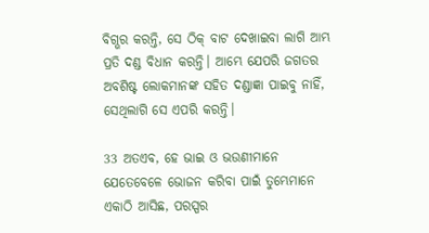ବିଗ୍ଭର କରନ୍ତି, ସେ ଠିକ୍ ବାଟ ଦେଖାଇବା ଲାଗି ଆମ୍ଭ ପ୍ରତି ଦଣ୍ଡ ବିଧାନ କରନ୍ତି। ଆମ୍ଭେ ଯେପରି ଜଗତର ଅବଶିଷ୍ଟ ଲୋକମାନଙ୍କ ସହିତ ଦଣ୍ଡାଜ୍ଞା ପାଇବୁ ନାହିଁ, ସେଥିଲାଗି ସେ ଏପରି କରନ୍ତି।

33 ଅତଏବ, ହେ ଭାଇ ଓ ଭଉଣୀମାନେ ଯେତେବେଳେ ଭୋଜନ କରିବା ପାଇଁ ତୁମ୍ଭେମାନେ ଏକାଠି ଆସିଛ, ପରସ୍ପର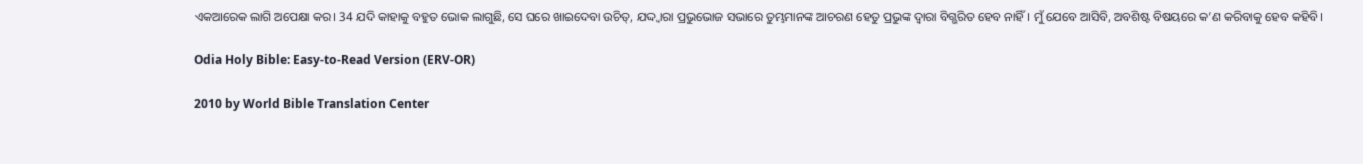ଏକଆରେକ ଲାଗି ଅପେକ୍ଷା କର। 34 ଯଦି କାହାକୁ ବହୁତ ଭୋକ ଲାଗୁଛି, ସେ ଘରେ ଖାଇଦେବା ଉଚିତ୍, ଯଦ୍ଦ୍ୱାରା ପ୍ରଭୁଭୋଜ ସଭାରେ ତୁମ୍ଭମାନଙ୍କ ଆଚରଣ ହେତୁ ପ୍ରଭୁଙ୍କ ଦ୍ୱାରା ବିଗ୍ଭରିତ ହେବ ନାହିଁ। ମୁଁ ଯେବେ ଆସିବି, ଅବଶିଷ୍ଟ ବିଷୟରେ କ’ଣ କରିବାକୁ ହେବ କହିବି।

Odia Holy Bible: Easy-to-Read Version (ERV-OR)

2010 by World Bible Translation Center